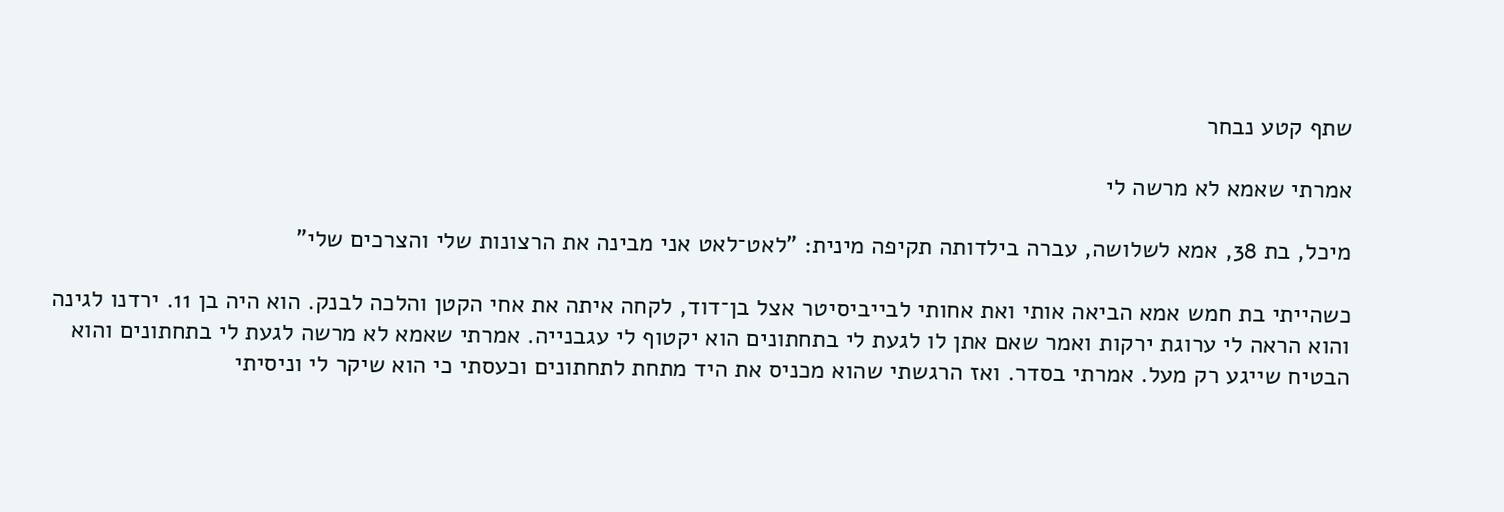שתף קטע נבחר

אמרתי שאמא לא מרשה לי

מיכל, בת 38, אמא לשלושה, עברה בילדותה תקיפה מינית: "לאט־לאט אני מבינה את הרצונות שלי והצרכים שלי"

כשהייתי בת חמש אמא הביאה אותי ואת אחותי לבייביסיטר אצל בן־דוד, לקחה איתה את אחי הקטן והלכה לבנק. הוא היה בן 11. ירדנו לגינה והוא הראה לי ערוגת ירקות ואמר שאם אתן לו לגעת לי בתחתונים הוא יקטוף לי עגבנייה. אמרתי שאמא לא מרשה לגעת לי בתחתונים והוא הבטיח שייגע רק מעל. אמרתי בסדר. ואז הרגשתי שהוא מכניס את היד מתחת לתחתונים וכעסתי כי הוא שיקר לי וניסיתי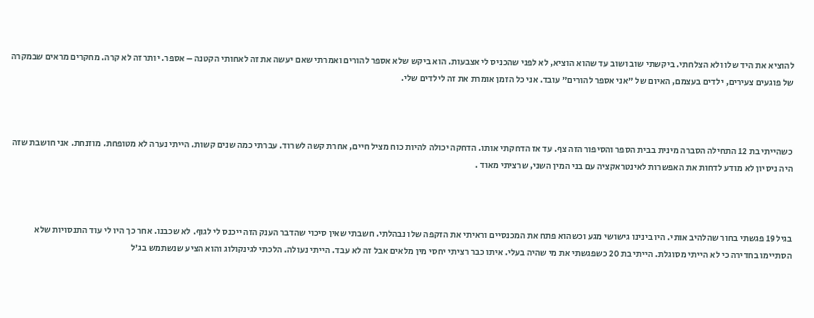להוציא את היד שלו ולא הצלחתי. ביקשתי שוב ושוב עד שהוא הוציא, לא לפני שהכניס לי אצבעות. הוא ביקש שלא אספר להורים ואמרתי שאם יעשה את זה לאחותי הקטנה – אספר. יותר זה לא קרה. מחקרים מראים שבמקרה של פוגעים צעירים, ילדים בעצמם, האיום של "אני אספר להורים" עובד. אני כל הזמן אומרת את זה לילדים שלי.



כשהייתי בת 12 התחילה הסברה מינית בבית הספר והסיפור הזה צף. עד אז הדחקתי אותו. הדחקה יכולה להיות כוח מציל חיים, אחרת קשה לשרוד. עברתי כמה שנים קשות. הייתי נערה לא מטופחת. מוזנחת. אני חושבת שזה היה ניסיון לא מודע לדחות את האפשרות לאינטראקציה עם בני המין השני, שרציתי מאוד .



בגיל 19 פגשתי בחור שהלהיב אותי. היו בינינו גישושי מגע וכשהוא פתח את המכנסיים וראיתי את הזקפה שלו נבהלתי. חשבתי שאין סיכוי שהדבר הענק הזה ייכנס לי לגוף. לא שכבנו. אחר כך היו לי עוד התנסויות שלא הסתיימו בחדירה כי לא הייתי מסוגלת. הייתי בת 20 כשפגשתי את מי שהיה בעלי. איתו כבר רציתי יחסי מין מלאים אבל זה לא עבד. הייתי נעולה. הלכתי לגינקולוג והוא הציע שנשתמש בג'ל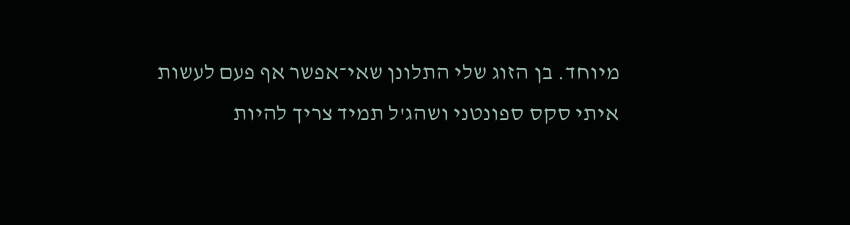מיוחד. בן הזוג שלי התלונן שאי־אפשר אף פעם לעשות איתי סקס ספונטני ושהג'ל תמיד צריך להיות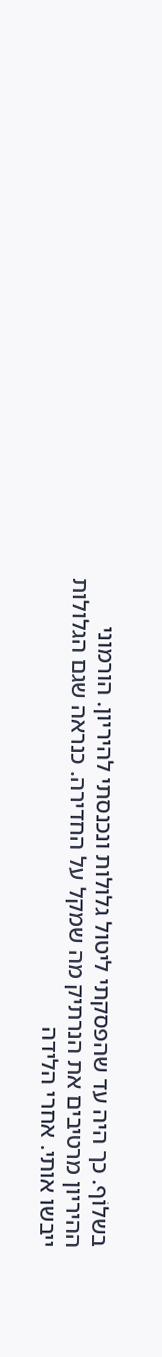בשלוֹף. כך היה עד שהפסקתי ליטול גלולות ונכנסתי להיריון. הורמוני ההיריון מרטיבים את הנרתיק מה שמקל על החדירה. כנראה שגם הגלולות ייבשו אותי. אחרי הלידה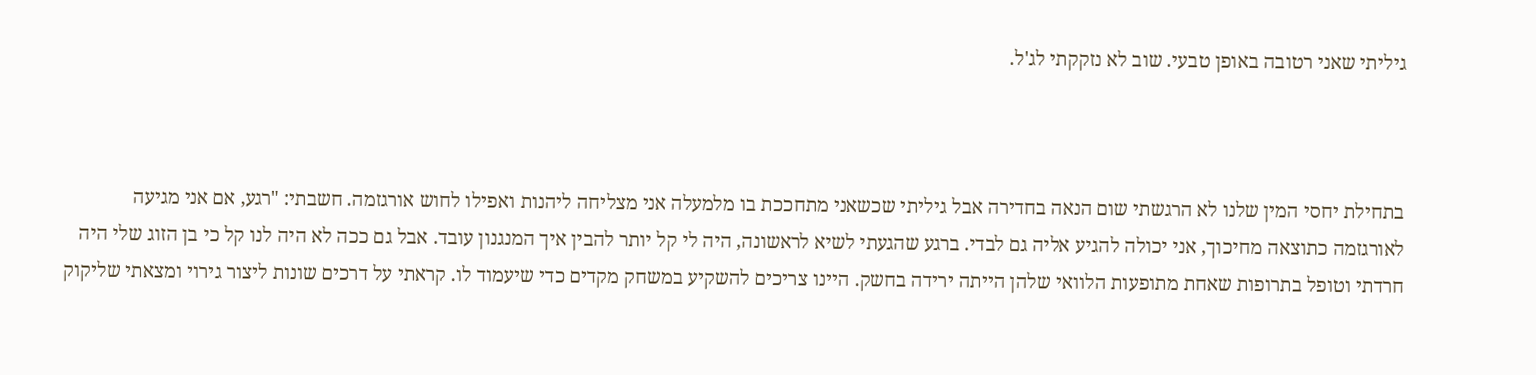גיליתי שאני רטובה באופן טבעי. שוב לא נזקקתי לג'ל.



בתחילת יחסי המין שלנו לא הרגשתי שום הנאה בחדירה אבל גיליתי שכשאני מתחככת בו מלמעלה אני מצליחה ליהנות ואפילו לחוש אורגזמה. חשבתי: "רגע, אם אני מגיעה לאורגזמה כתוצאה מחיכוך, אני יכולה להגיע אליה גם לבדי. ברגע שהגעתי לשיא לראשונה, היה לי קל יותר להבין איך המנגנון עובד. אבל גם ככה לא היה לנו קל כי בן הזוג שלי היה חרדתי וטופל בתרופות שאחת מתופעות הלוואי שלהן הייתה ירידה בחשק. היינו צריכים להשקיע במשחק מקדים כדי שיעמוד לו. קראתי על דרכים שונות ליצור גירוי ומצאתי שליקוק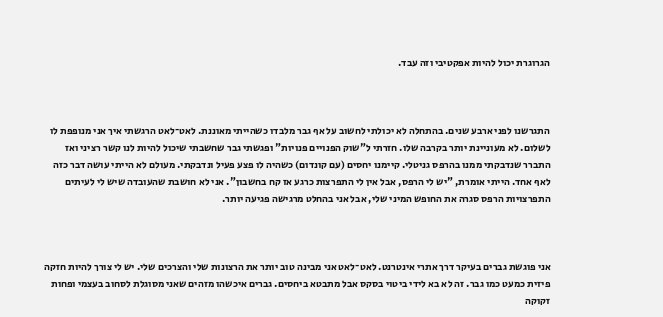הגרוגרת יכול להיות אפקטיבי וזה עבד.



התגרשנו לפני ארבע שנים. בהתחלה לא יכולתי לחשוב על אף גבר מלבדו כשהייתי מאוננת. לאט־לאט הרגשתי איך אני מנופפת לו לשלום. לא מעוניינת יותר בקרבה שלו. חזרתי ל"שוק הפנויים פנויות" ופגשתי גבר שחשבתי שיכול להיות לנו קשר רציני ואז התברר שנדבקתי ממנו בהרפס גניטלי. קיימנו יחסים (עם קונדום) כשהיה לו פצע פעיל ונדבקתי. מעולם לא הייתי עושה דבר כזה לאף אחד. הייתי אומרת, "יש לי הרפס, אבל אין לי התפרצות כרגע אז קח בחשבון". אני לא חושבת שהעובדה שיש לי לעיתים התפרצויות הרפס סגרה את החופש המיני שלי, אבל אני בהחלט מרגישה פגיעה יותר.



אני פוגשת גברים בעיקר דרך אתרי אינטרנט. לאט־לאט אני מבינה טוב יותר את הרצונות שלי והצרכים שלי. יש לי צורך להיות חזקה פיזית כמעט כמו גבר. זה לא בא לידי ביטוי בסקס אבל מתבטא ביחסים. גברים איכשהו מזהים שאני מסוגלת לסחוב בעצמי ופחות זקוקה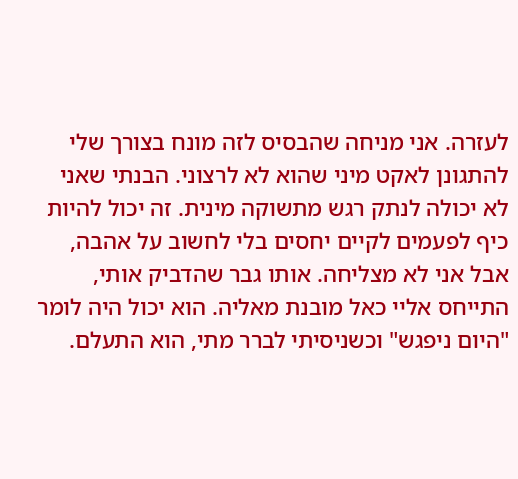לעזרה. אני מניחה שהבסיס לזה מונח בצורך שלי להתגונן לאקט מיני שהוא לא לרצוני. הבנתי שאני לא יכולה לנתק רגש מתשוקה מינית. זה יכול להיות כיף לפעמים לקיים יחסים בלי לחשוב על אהבה, אבל אני לא מצליחה. אותו גבר שהדביק אותי, התייחס אליי כאל מובנת מאליה. הוא יכול היה לומר "היום ניפגש" וכשניסיתי לברר מתי, הוא התעלם.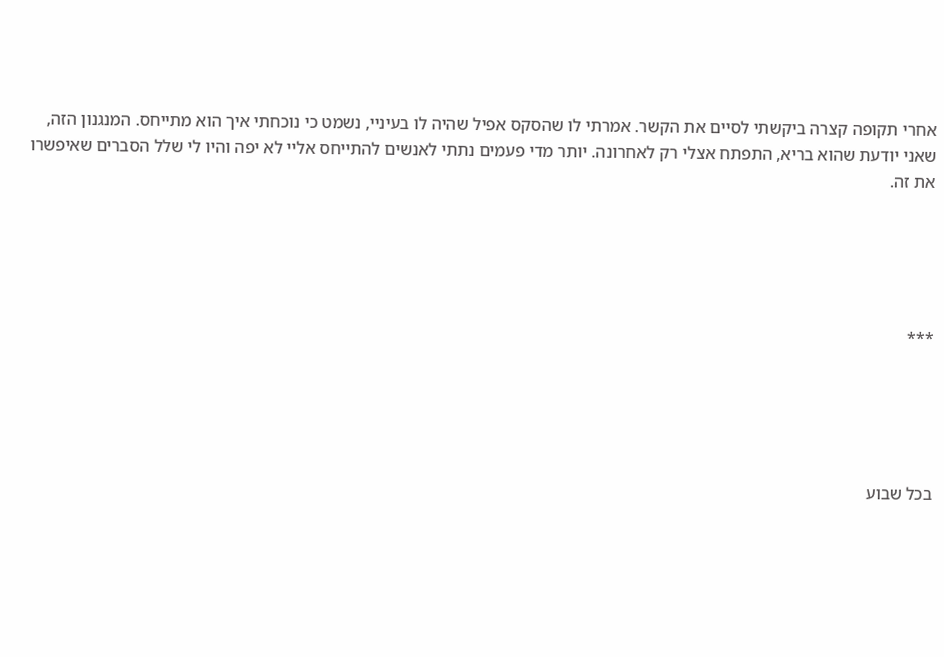אחרי תקופה קצרה ביקשתי לסיים את הקשר. אמרתי לו שהסקס אפיל שהיה לו בעיניי, נשמט כי נוכחתי איך הוא מתייחס. המנגנון הזה, שאני יודעת שהוא בריא, התפתח אצלי רק לאחרונה. יותר מדי פעמים נתתי לאנשים להתייחס אליי לא יפה והיו לי שלל הסברים שאיפשרו את זה.





***





בכל שבוע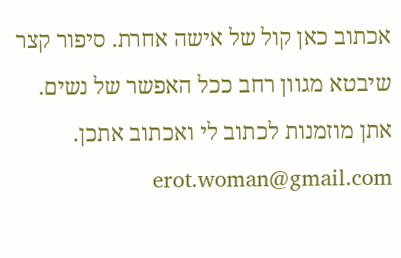אכתוב כאן קול של אישה אחרת. סיפור קצר שיבטא מגוון רחב ככל האפשר של נשים. אתן מוזמנות לכתוב לי ואכתוב אתכן. erot.woman@gmail.com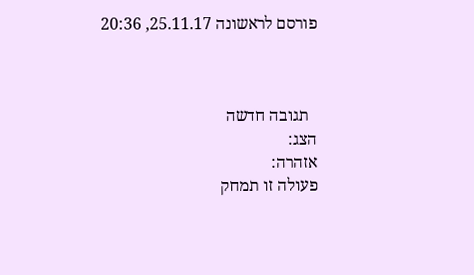פורסם לראשונה 25.11.17, 20:36



  תגובה חדשה
הצג:
אזהרה:
פעולה זו תמחק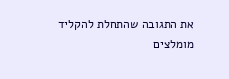את התגובה שהתחלת להקליד
מומלצים